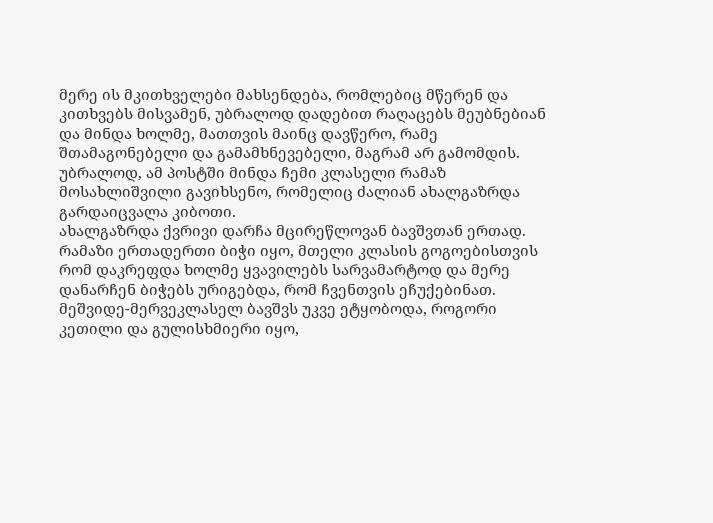მერე ის მკითხველები მახსენდება, რომლებიც მწერენ და კითხვებს მისვამენ, უბრალოდ დადებით რაღაცებს მეუბნებიან და მინდა ხოლმე, მათთვის მაინც დავწერო, რამე შთამაგონებელი და გამამხნევებელი, მაგრამ არ გამომდის.
უბრალოდ, ამ პოსტში მინდა ჩემი კლასელი რამაზ მოსახლიშვილი გავიხსენო, რომელიც ძალიან ახალგაზრდა გარდაიცვალა კიბოთი.
ახალგაზრდა ქვრივი დარჩა მცირეწლოვან ბავშვთან ერთად.
რამაზი ერთადერთი ბიჭი იყო, მთელი კლასის გოგოებისთვის რომ დაკრეფდა ხოლმე ყვავილებს სარვამარტოდ და მერე დანარჩენ ბიჭებს ურიგებდა, რომ ჩვენთვის ეჩუქებინათ.
მეშვიდე-მერვეკლასელ ბავშვს უკვე ეტყობოდა, როგორი კეთილი და გულისხმიერი იყო,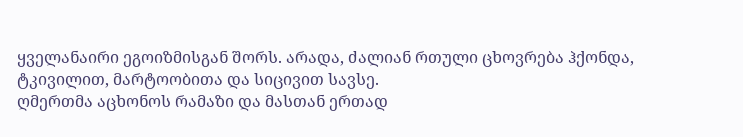ყველანაირი ეგოიზმისგან შორს. არადა, ძალიან რთული ცხოვრება ჰქონდა, ტკივილით, მარტოობითა და სიცივით სავსე.
ღმერთმა აცხონოს რამაზი და მასთან ერთად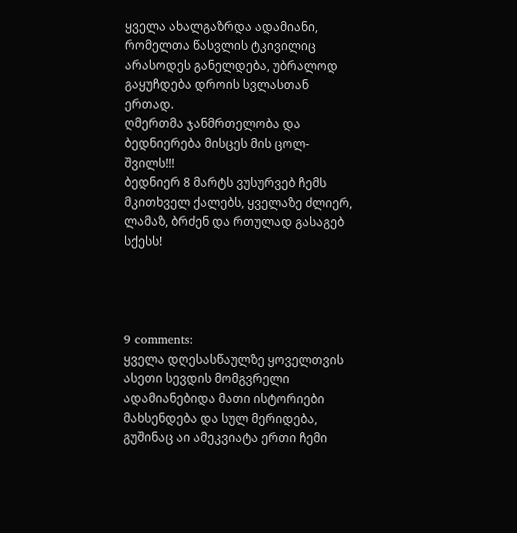ყველა ახალგაზრდა ადამიანი, რომელთა წასვლის ტკივილიც არასოდეს განელდება, უბრალოდ გაყუჩდება დროის სვლასთან ერთად.
ღმერთმა ჯანმრთელობა და ბედნიერება მისცეს მის ცოლ-შვილს!!!
ბედნიერ 8 მარტს ვუსურვებ ჩემს მკითხველ ქალებს, ყველაზე ძლიერ, ლამაზ, ბრძენ და რთულად გასაგებ სქესს!




9 comments:
ყველა დღესასწაულზე ყოველთვის ასეთი სევდის მომგვრელი ადამიანებიდა მათი ისტორიები მახსენდება და სულ მერიდება, გუშინაც აი ამეკვიატა ერთი ჩემი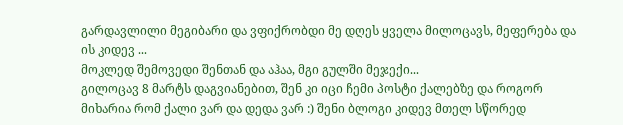გარდავლილი მეგიბარი და ვფიქრობდი მე დღეს ყველა მილოცავს, მეფერება და ის კიდევ ...
მოკლედ შემოვედი შენთან და აჰაა, მგი გულში მეჯექი...
გილოცავ 8 მარტს დაგვიანებით, შენ კი იცი ჩემი პოსტი ქალებზე და როგორ მიხარია რომ ქალი ვარ და დედა ვარ :) შენი ბლოგი კიდევ მთელ სწორედ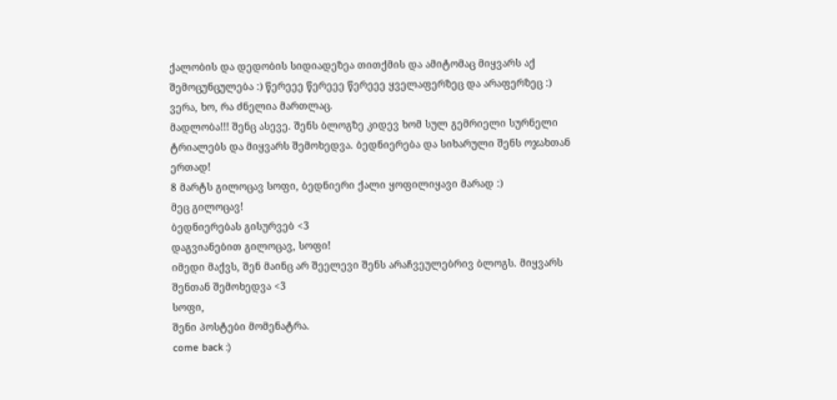ქალობის და დედობის სიდიადეზეა თითქმის და ამიტომაც მიყვარს აქ შემოცუნცულება :) წერეეე წერეეე წერეეე ყველაფერზეც და არაფერზეც :)
ვერა, ხო, რა ძნელია მართლაც.
მადლობა!!! შენც ასევე. შენს ბლოგზე კიდევ ხომ სულ გემრიელი სურნელი ტრიალებს და მიყვარს შემოხედვა. ბედნიერება და სიხარული შენს ოჯახთან ერთად!
8 მარტს გილოცავ სოფი, ბედნიერი ქალი ყოფილიყავი მარად :)
მეც გილოცავ!
ბედნიერებას გისურვებ <3
დაგვიანებით გილოცავ, სოფი!
იმედი მაქვს, შენ მაინც არ შეელევი შენს არაჩვეულებრივ ბლოგს. მიყვარს შენთან შემოხედვა <3
სოფი,
შენი პოსტები მომენატრა.
come back :)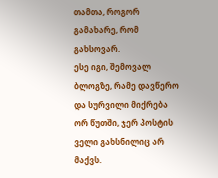თამთა, როგორ გამახარე, რომ გახსოვარ.
ესე იგი, შემოვალ ბლოგზე, რამე დავწერო და სურვილი მიქრება ორ წუთში, ჯერ პოსტის ველი გახსნილიც არ მაქვს.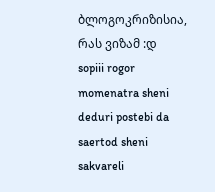ბლოგოკრიზისია, რას ვიზამ :დ
sopiii rogor momenatra sheni deduri postebi da saertod sheni sakvareli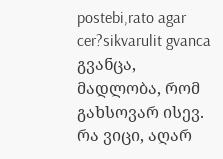postebi,rato agar cer?sikvarulit gvanca
გვანცა, მადლობა, რომ გახსოვარ ისევ. რა ვიცი, აღარ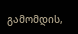გამომდის,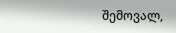შემოვალ,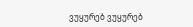ვუყურებ ვუყურებ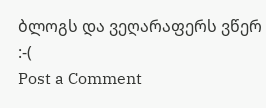ბლოგს და ვეღარაფერს ვწერ :-(
Post a Comment